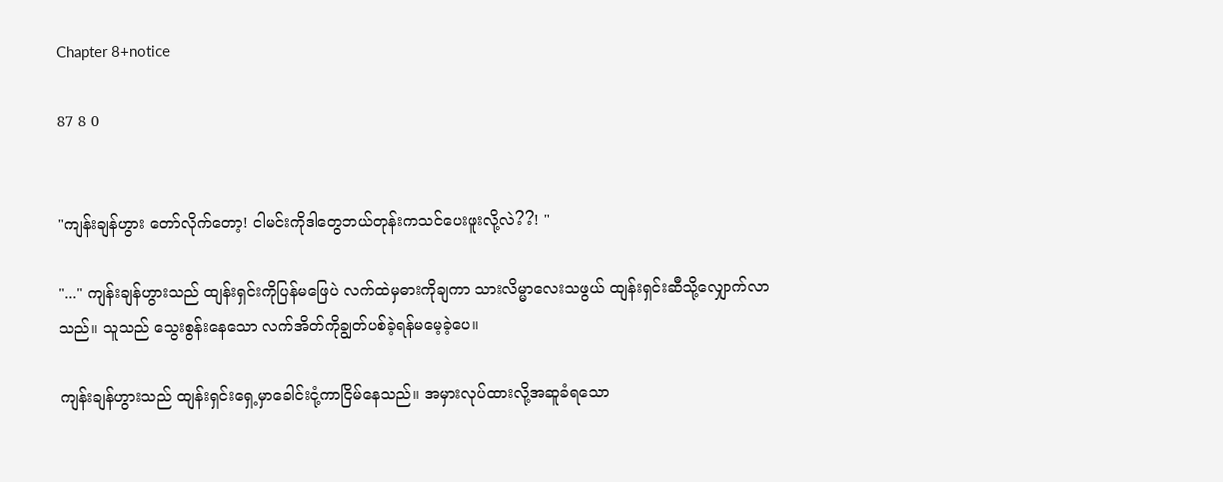Chapter 8+notice

87 8 0


"ကျန်းချန်ဟွား တော်လိုက်တော့! ငါမင်းကိုဒါတွေဘယ်တုန်းကသင်ပေးဖူးလို့လဲ??! "

"..." ကျန်းချန်ဟွားသည် ထျန်းရှင်းကိုပြန်မဖြေပဲ လက်ထဲမှဓားကိုချကာ သားလိမ္မာလေးသဖွယ် ထျန်းရှင်းဆီသို့လျှောက်လာသည်။ သူသည် သွေးစွန်းနေသော လက်အိတ်ကိုချွတ်ပစ်ခဲ့ရန်မမေ့ခဲ့ပေ။

ကျန်းချန်ဟွားသည် ထျန်းရှင်းရှေ့မှာခေါင်းငုံ့ကာငြိမ်နေသည်။ အမှားလုပ်ထားလို့အဆူခံရသော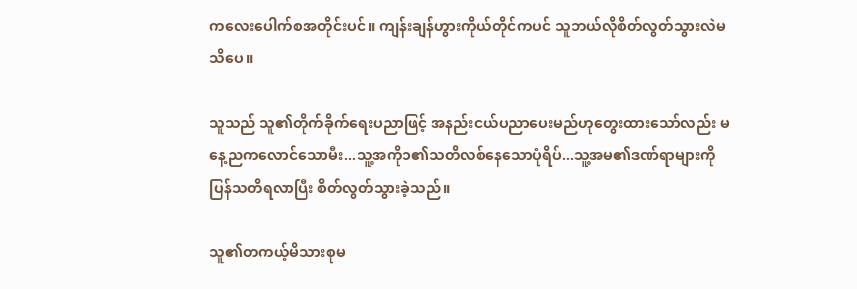ကလေးပေါက်စအတိုင်း‌ပင်။ ကျန်းချန်ဟွားကိုယ်တိုင်ကပင် သူဘယ်လိုစိတ်လွတ်သွားလဲမသိပေ။

သူသည် သူ၏တိုက်ခိုက်ရေးပညာဖြင့် အနည်းငယ်ပညာပေးမည်ဟုတွေးထားသော်လည်း မနေ့ညကလောင်သောမီး...သူ့အကို၁၏သတိလစ်နေသောပုံရိပ်...သူ့အမ၏ဒဏ်ရာများကိုပြန်သတိရလာပြီး စိတ်လွတ်သွားခဲ့သည်။

သူ၏တကယ့်မိသားစုမ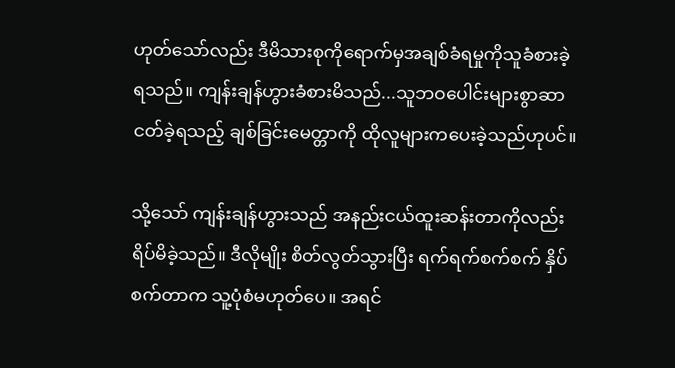ဟုတ်သော်လည်း ဒီမိသားစုကိုရောက်မှ‌အချစ်ခံရမှုကိုသူခံစားခဲ့ရသည်။ ကျန်းချန်ဟွားခံစားမိသည်...သူဘဝပေါင်းများစွာဆာငတ်ခဲ့ရသည့် ချစ်ခြင်းမေတ္တာကို ထိုလူများကပေးခဲ့သည်ဟုပင်။

သို့သော် ကျန်းချန်ဟွားသည် အနည်းငယ်ထူးဆန်းတာကိုလည်းရိပ်မိခဲ့သည်။ ဒီလိုမျိုး စိတ်လွတ်သွားပြီး ရက်ရက်စက်စက် နှိပ်စက်တာက သူ့ပုံစံမဟုတ်ပေ။ အရင်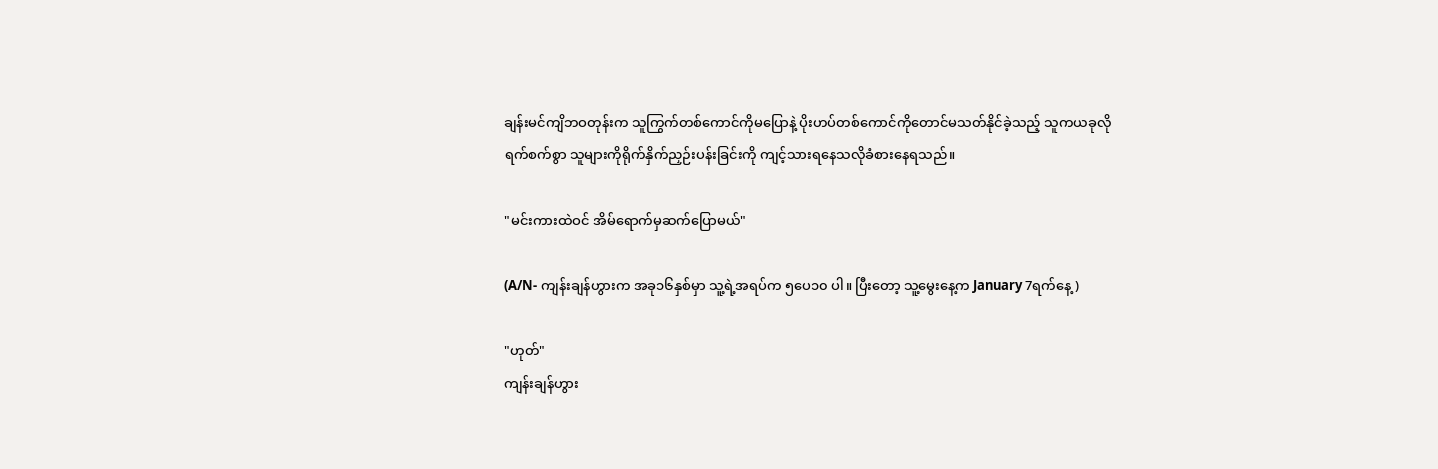ချန်းမင်ကျိဘဝတုန်းက သူ‌ကြွက်တစ်ကောင်ကိုမပြောနဲ့ ပိုးဟပ်တစ်ကောင်ကိုတောင်မသတ်နိုင်ခဲ့သည့် သူကယခုလို ရက်စက်စွာ သူများကိုရိုက်နှိက်ညှဉ်းပန်းခြင်းကို ကျင့်သားရနေသလိုခံစားနေရသည်။

"မင်းကားထဲဝင် အိမ်ရောက်မှဆက်ပြောမယ်"

(A/N- ကျန်းချန်ဟွားက အခု၁၆နှစ်မှာ သူ့ရဲ့အရပ်က ၅ပေ၁၀ ပါ။ ပြီးတော့ သူ့မွေးနေ့က January 7ရက်နေ့)

"ဟုတ်"
ကျန်းချန်ဟွား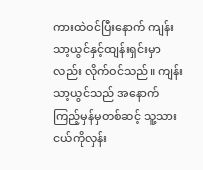ကားထဲဝင်ပြီးနောက် ကျန်းသာ့ယွင်နှင့်ထျန်းရှင်းမှာလည်း လိုက်ဝင်သည်။ ကျန်းသာ့ယွင်သည် အနောက်ကြည့်မှန်မှတစ်ဆင့် သူ့သားငယ်ကိုလှန်း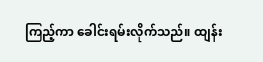ကြည့်ကာ ခေါင်းရမ်းလိုက်သည်။ ထျန်း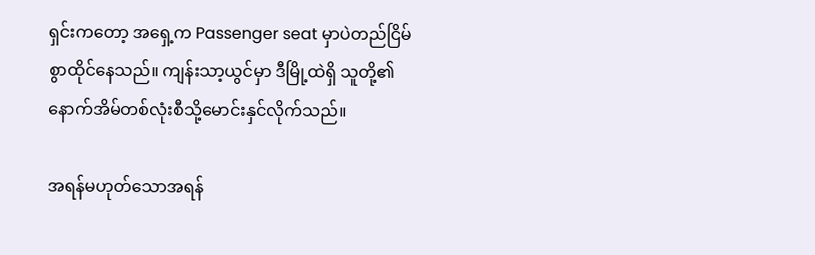ရှင်းကတော့ အရှေ့က Passenger seat မှာပဲတည်ငြိမ်စွာထိုင်နေသည်။ ကျန်းသာ့ယွင်မှာ ဒီမြို့ထဲရှိ သူတို့၏နောက်အိမ်တစ်လုံးစီသို့မောင်းနှင်လိုက်သည်။

အရန်မဟုတ်သောအရန်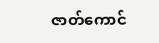ဇာတ်ကောင်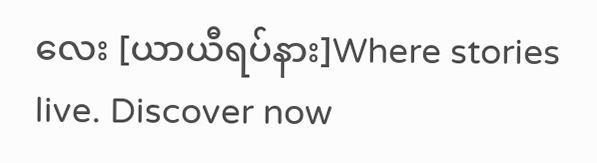လေး [ယာယီရပ်နား]Where stories live. Discover now